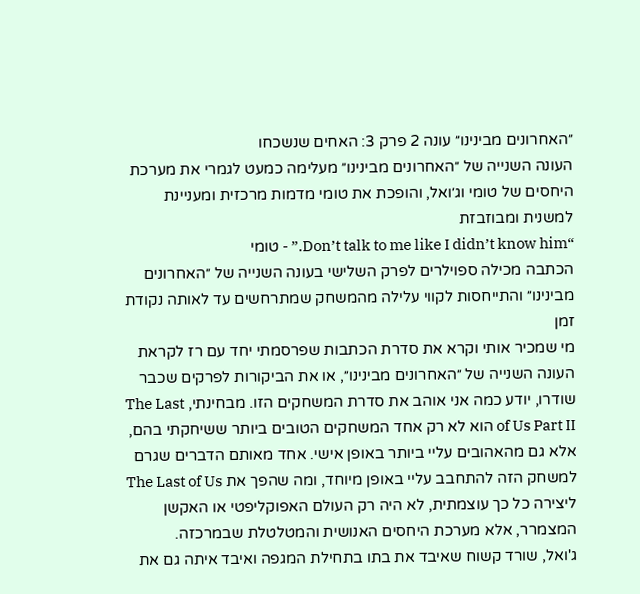״האחרונים מבינינו״ עונה 2 פרק 3: האחים שנשכחו
העונה השנייה של ״האחרונים מבינינו״ מעלימה כמעט לגמרי את מערכת היחסים של טומי וג׳ואל, והופכת את טומי מדמות מרכזית ומעניינת למשנית ומבוזבזת
“Don’t talk to me like I didn’t know him.” - טומי
הכתבה מכילה ספוילרים לפרק השלישי בעונה השנייה של ״האחרונים מבינינו״ והתייחסות לקווי עלילה מהמשחק שמתרחשים עד לאותה נקודת זמן
מי שמכיר אותי וקרא את סדרת הכתבות שפרסמתי יחד עם רז לקראת העונה השנייה של ״האחרונים מבינינו״, או את הביקורות לפרקים שכבר שודרו, יודע כמה אני אוהב את סדרת המשחקים הזו. מבחינתי, The Last of Us Part II הוא לא רק אחד המשחקים הטובים ביותר ששיחקתי בהם, אלא גם מהאהובים עליי ביותר באופן אישי. אחד מאותם הדברים שגרם למשחק הזה להתחבב עליי באופן מיוחד, ומה שהפך את The Last of Us ליצירה כל כך עוצמתית, לא היה רק העולם האפוקליפטי או האקשן המצמרר, אלא מערכת היחסים האנושית והמטלטלת שבמרכזה.
ג'ואל, שורד קשוח שאיבד את בתו בתחילת המגפה ואיבד איתה גם את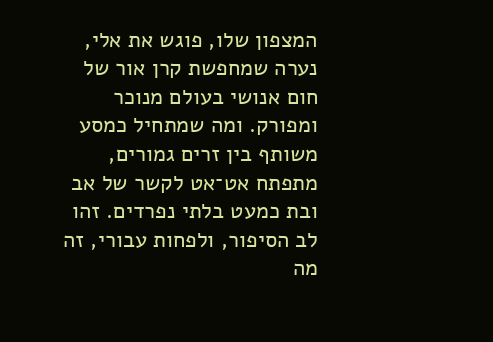המצפון שלו, פוגש את אלי, נערה שמחפשת קרן אור של חום אנושי בעולם מנוכר ומפורק. ומה שמתחיל כמסע משותף בין זרים גמורים, מתפתח אט־אט לקשר של אב ובת כמעט בלתי נפרדים. זהו לב הסיפור, ולפחות עבורי, זה מה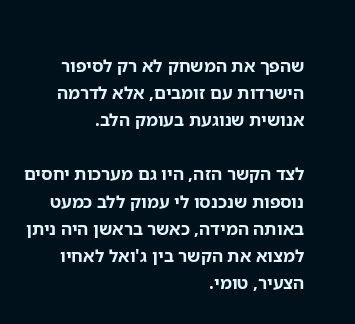שהפך את המשחק לא רק לסיפור הישרדות עם זומבים, אלא לדרמה אנושית שנוגעת בעומק הלב.

לצד הקשר הזה, היו גם מערכות יחסים נוספות שנכנסו לי עמוק ללב כמעט באותה המידה, כאשר בראשן היה ניתן למצוא את הקשר בין ג'ואל לאחיו הצעיר, טומי.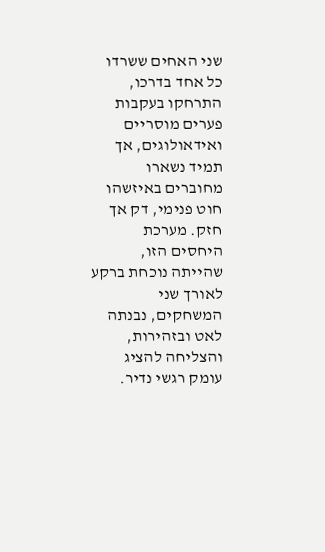שני האחים ששרדו כל אחד בדרכו, התרחקו בעקבות פערים מוסריים ואידאולוגים, אך תמיד נשארו מחוברים באיזשהו חוט פנימי, דק אך חזק. מערכת היחסים הזו, שהייתה נוכחת ברקע לאורך שני המשחקים, נבנתה לאט ובזהירות, והצליחה להציג עומק רגשי נדיר.